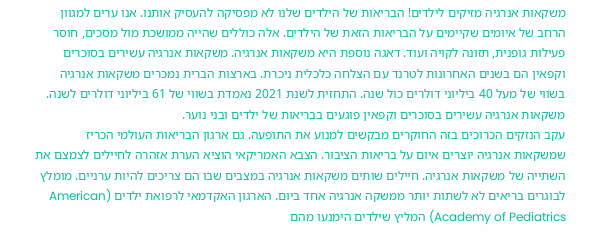משקאות אנרגיה מזיקים לילדים! הבריאות של הילדים שלנו לא מפסיקה להעסיק אותנו. אנו ערים למגוון הרחב של איומים שקיימים על הבריאות הזאת של הילדים. אלה כוללים שהייה ממושכת מול מסכים, חוסר פעילות גופנית, תזונה לקויה ועוד. דאגה נוספת היא משקאות אנרגיה. משקאות אנרגיה עשירים בסוכרים וקפאין הם בשנים האחרונות לטרנד עם הצלחה כלכלית ניכרת. בארצות הברית נמכרים משקאות אנרגיה בשווי של מעל 40 ביליוני דולרים כול שנה. התחזית לשנת 2021 נאמדת בשווי של 61 ביליוני דולרים לשנה. משקאות אנרגיה עשירים בסוכרים וקפאין פוגעים בבריאות של ילדים ובני נוער.
עקב הנזקים הכרוכים בזה החוקרים מבקשים למנוע את התופעה. גם ארגון הבריאות העולמי הכריז שמשקאות אנרגיה יוצרים איום על בריאות הציבור. הצבא האמריקאי הוציא הערת אזהרה לחיילים לצמצם את השתייה של משקאות אנרגיה. חיילים שותים משקאות אנרגיה במצבים שבו הם צריכים להיות ערניים. מומלץ לבוגרים בריאים לא לשתות יותר ממשקה אנרגיה אחד ביום. הארגון האקדמאי לרפואת ילדים (American Academy of Pediatrics) המליץ שילדים הימנעו מהם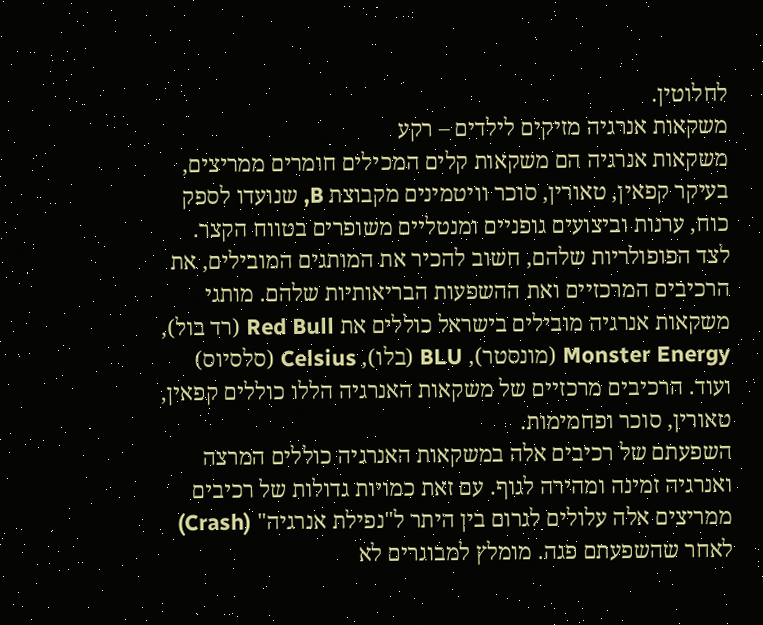לחלוטין.
משקאות אנרגיה מזיקים לילדים – רקע
משקאות אנרגיה הם משקאות קלים המכילים חומרים ממריצים, בעיקר קפאין, טאורין, סוכר וויטמינים מקבוצת B, שנועדו לספק כוח, ערנות וביצועים גופניים ומנטליים משופרים בטווח הקצר. לצד הפופולריות שלהם, חשוב להכיר את המותגים המובילים, את הרכיבים המרכזיים ואת ההשפעות הבריאותיות שלהם. מותגי משקאות אנרגיה מובילים בישראל כוללים את Red Bull (רד בול), Monster Energy (מונסטר), BLU (בלו), Celsius (סלסיוס) ועוד. הרכיבים מרכזיים של משקאות האנרגיה הללו כוללים קפאין, טאורין, סוכר ופחמימות.
השפעתם של רכיבים אלה במשקאות האנרגיה כוללים המרצה ואנרגיה זמינה ומהירה לגוף. עם זאת כמויות גדולות של רכיבים ממריצים אלה עלולים לגרום בין היתר ל"נפילת אנרגיה" (Crash) לאחר שהשפעתם פגה. מומלץ למבוגרים לא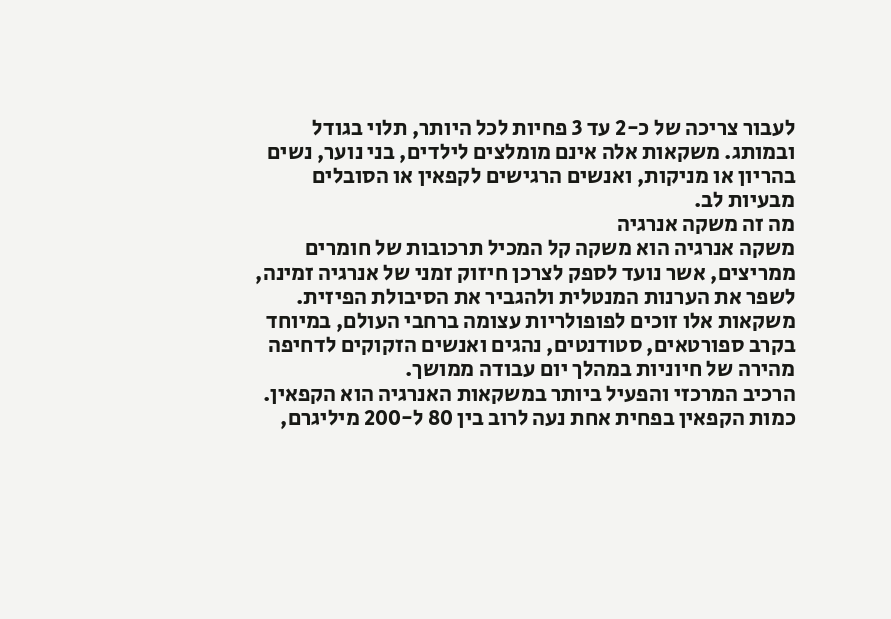לעבור צריכה של כ-2 עד 3 פחיות לכל היותר, תלוי בגודל ובמותג. משקאות אלה אינם מומלצים לילדים, בני נוער, נשים בהריון או מניקות, ואנשים הרגישים לקפאין או הסובלים מבעיות לב.
מה זה משקה אנרגיה
משקה אנרגיה הוא משקה קל המכיל תרכובות של חומרים ממריצים, אשר נועד לספק לצרכן חיזוק זמני של אנרגיה זמינה, לשפר את הערנות המנטלית ולהגביר את הסיבולת הפיזית. משקאות אלו זוכים לפופולריות עצומה ברחבי העולם, במיוחד בקרב ספורטאים, סטודנטים, נהגים ואנשים הזקוקים לדחיפה מהירה של חיוניות במהלך יום עבודה ממושך.
הרכיב המרכזי והפעיל ביותר במשקאות האנרגיה הוא הקפאין. כמות הקפאין בפחית אחת נעה לרוב בין 80 ל-200 מיליגרם,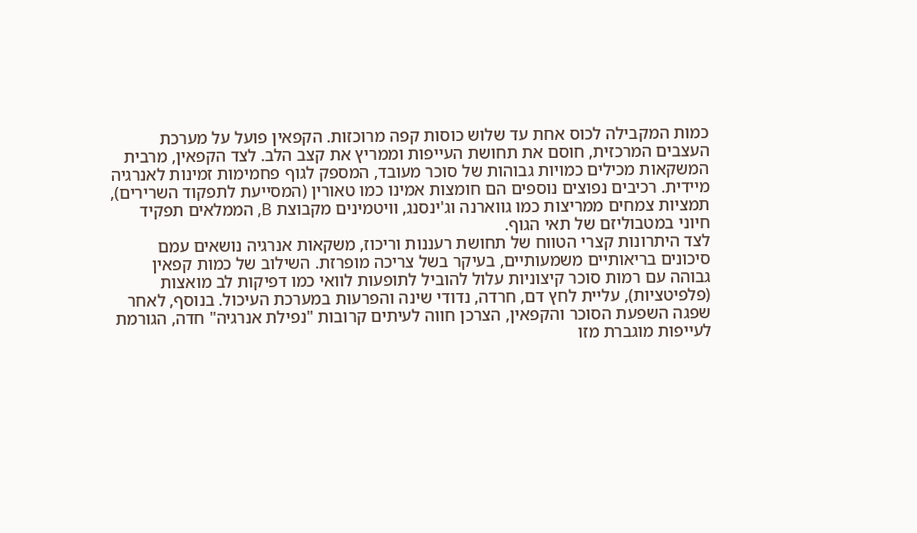כמות המקבילה לכוס אחת עד שלוש כוסות קפה מרוכזות. הקפאין פועל על מערכת העצבים המרכזית, חוסם את תחושת העייפות וממריץ את קצב הלב. לצד הקפאין, מרבית המשקאות מכילים כמויות גבוהות של סוכר מעובד, המספק לגוף פחמימות זמינות לאנרגיה מיידית. רכיבים נפוצים נוספים הם חומצות אמינו כמו טאורין (המסייעת לתפקוד השרירים), תמציות צמחים ממריצות כמו גווארנה וג'ינסנג, וויטמינים מקבוצת B, הממלאים תפקיד חיוני במטבוליזם של תאי הגוף.
לצד היתרונות קצרי הטווח של תחושת רעננות וריכוז, משקאות אנרגיה נושאים עמם סיכונים בריאותיים משמעותיים, בעיקר בשל צריכה מופרזת. השילוב של כמות קפאין גבוהה עם רמות סוכר קיצוניות עלול להוביל לתופעות לוואי כמו דפיקות לב מואצות (פלפיטציות), עליית לחץ דם, חרדה, נדודי שינה והפרעות במערכת העיכול. בנוסף, לאחר שפגה השפעת הסוכר והקפאין, הצרכן חווה לעיתים קרובות "נפילת אנרגיה" חדה, הגורמת לעייפות מוגברת מזו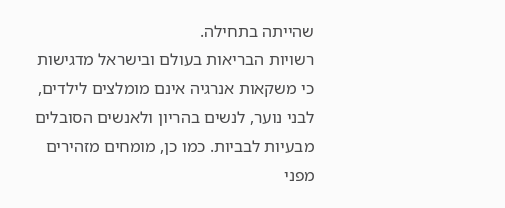שהייתה בתחילה.
רשויות הבריאות בעולם ובישראל מדגישות כי משקאות אנרגיה אינם מומלצים לילדים, לבני נוער, לנשים בהריון ולאנשים הסובלים מבעיות לבביות. כמו כן, מומחים מזהירים מפני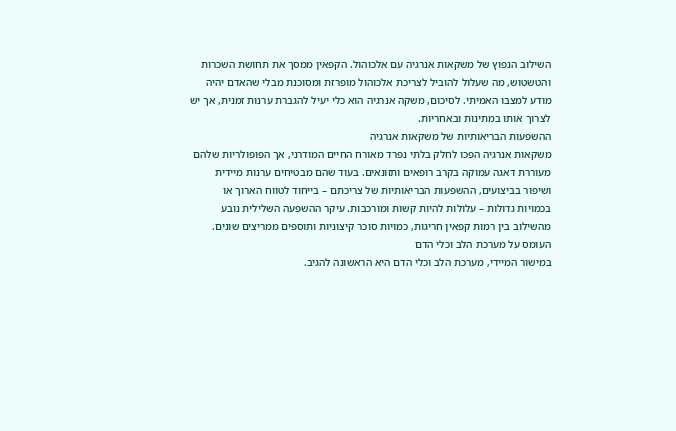השילוב הנפוץ של משקאות אנרגיה עם אלכוהול. הקפאין ממסך את תחושת השכרות והטשטוש, מה שעלול להוביל לצריכת אלכוהול מופרזת ומסוכנת מבלי שהאדם יהיה מודע למצבו האמיתי. לסיכום, משקה אנרגיה הוא כלי יעיל להגברת ערנות זמנית, אך יש לצרוך אותו במתינות ובאחריות.
ההשפעות הבריאותיות של משקאות אנרגיה
משקאות אנרגיה הפכו לחלק בלתי נפרד מאורח החיים המודרני, אך הפופולריות שלהם מעוררת דאגה עמוקה בקרב רופאים ותזונאים. בעוד שהם מבטיחים ערנות מיידית ושיפור בביצועים, ההשפעות הבריאותיות של צריכתם – בייחוד לטווח הארוך או בכמויות גדולות – עלולות להיות קשות ומורכבות. עיקר ההשפעה השלילית נובע מהשילוב בין רמות קפאין חריגות, כמויות סוכר קיצוניות ותוספים ממריצים שונים.
העומס על מערכת הלב וכלי הדם
במישור המיידי, מערכת הלב וכלי הדם היא הראשונה להגיב.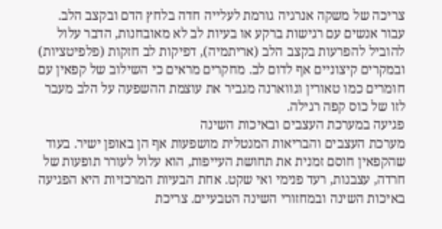צריכה של משקה אנרגיה גורמת לעלייה חדה בלחץ הדם ובקצב הלב. עבור אנשים עם רגישות ברקע או בעיות לב לא מאובחנות, הדבר עלול להוביל להפרעות בקצב הלב (אריתמיה), דפיקות לב חזקות (פלפיטציות) ובמקרים קיצוניים אף לדום לב. מחקרים מראים כי השילוב של קפאין עם חומרים כמו טאורין וגווארנה מגביר את עוצמת ההשפעה על הלב מעבר לזו של כוס קפה רגילה.
פגיעה במערכת העצבים ובאיכות השינה
מערכת העצבים והבריאות המנטלית מושפעות אף הן באופן ישיר. בעוד שהקפאין חוסם זמנית את תחושת העייפות, הוא עלול לעורר תופעות של חרדה, עצבנות, רעד פנימי ואי שקט. אחת הבעיות המרכזיות היא הפגיעה באיכות השינה ובמחזורי השינה הטבעיים. צריכת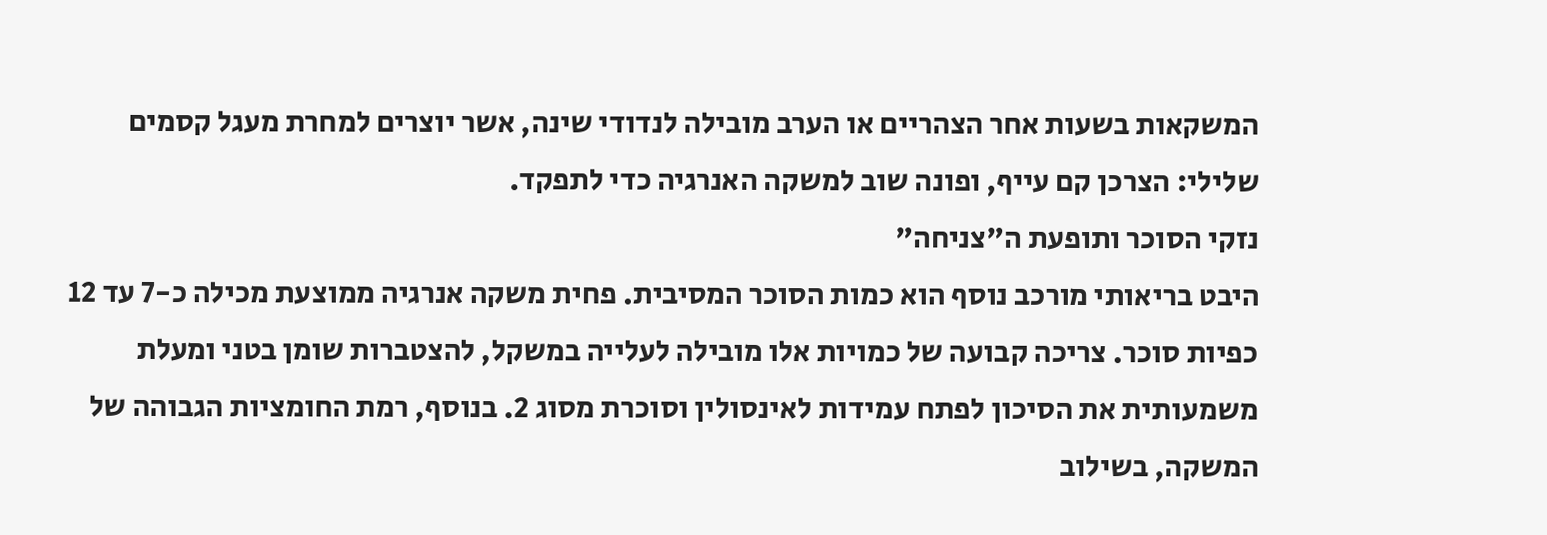המשקאות בשעות אחר הצהריים או הערב מובילה לנדודי שינה, אשר יוצרים למחרת מעגל קסמים שלילי: הצרכן קם עייף, ופונה שוב למשקה האנרגיה כדי לתפקד.
נזקי הסוכר ותופעת ה"צניחה"
היבט בריאותי מורכב נוסף הוא כמות הסוכר המסיבית. פחית משקה אנרגיה ממוצעת מכילה כ-7 עד 12 כפיות סוכר. צריכה קבועה של כמויות אלו מובילה לעלייה במשקל, להצטברות שומן בטני ומעלת משמעותית את הסיכון לפתח עמידות לאינסולין וסוכרת מסוג 2. בנוסף, רמת החומציות הגבוהה של המשקה, בשילוב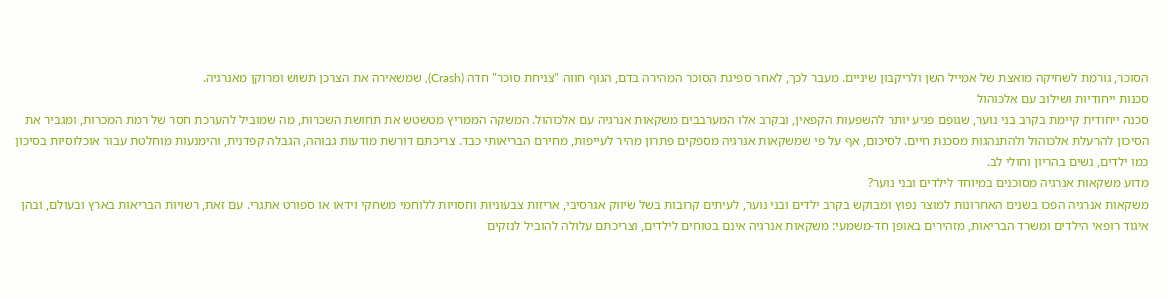הסוכר, גורמת לשחיקה מואצת של אמייל השן ולריקבון שיניים. מעבר לכך, לאחר ספיגת הסוכר המהירה בדם, הגוף חווה "צניחת סוכר" חדה (Crash), שמשאירה את הצרכן תשוש ומרוקן מאנרגיה.
סכנות ייחודיות ושילוב עם אלכוהול
סכנה ייחודית קיימת בקרב בני נוער, שגופם פגיע יותר להשפעות הקפאין, ובקרב אלו המערבבים משקאות אנרגיה עם אלכוהול. המשקה הממריץ מטשטש את תחושת השכרות, מה שמוביל להערכת חסר של רמת המכרות, ומגביר את הסיכון להרעלת אלכוהול ולהתנהגות מסכנת חיים. לסיכום, אף על פי שמשקאות אנרגיה מספקים פתרון מהיר לעייפות, מחירם הבריאותי כבד. צריכתם דורשת מודעות גבוהה, הגבלה קפדנית, והימנעות מוחלטת עבור אוכלוסיות בסיכון כמו ילדים, נשים בהריון וחולי לב.
מדוע משקאות אנרגיה מסוכנים במיוחד לילדים ובני נוער?
משקאות אנרגיה הפכו בשנים האחרונות למוצר נפוץ ומבוקש בקרב ילדים ובני נוער, לעיתים קרובות בשל שיווק אגרסיבי, אריזות צבעוניות וחסויות ללוחמי משחקי וידאו או ספורט אתגרי. עם זאת, רשויות הבריאות בארץ ובעולם, ובהן איגוד רופאי הילדים ומשרד הבריאות, מזהירים באופן חד-משמעי: משקאות אנרגיה אינם בטוחים לילדים, וצריכתם עלולה להוביל לנזקים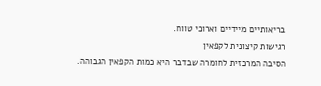בריאותיים מיידיים וארוכי טווח.
רגישות קיצונית לקפאין
הסיבה המרכזית לחומרה שבדבר היא כמות הקפאין הגבוהה.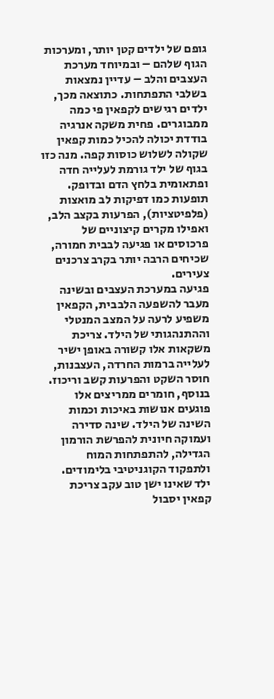גופם של ילדים קטן יותר, ומערכות הגוף שלהם – ובמיוחד מערכת העצבים והלב – עדיין נמצאות בשלבי התפתחות. כתוצאה מכך, ילדים רגישים לקפאין פי כמה ממבוגרים. פחית משקה אנרגיה בודדת יכולה להכיל כמות קפאין שקולה לשלוש כוסות קפה. מנה כזו בגוף של ילד גורמת לעלייה חדה ופתאומית בלחץ הדם ובדופק. תופעות כמו דפיקות לב מואצות (פלפיטציות), הפרעות בקצב הלב, ואפילו מקרים קיצוניים של פרכוסים או פגיעה לבבית חמורה, שכיחים הרבה יותר בקרב צרכנים צעירים.
פגיעה במערכת העצבים ובשינה
מעבר להשפעה הלבבית, הקפאין משפיע לרעה על המצב המנטלי וההתנהגותי של הילד. צריכת משקאות אלו קשורה באופן ישיר לעלייה ברמות החרדה, העצבנות, חוסר השקט והפרעות קשב וריכוז. בנוסף, חומרים ממריצים אלו פוגעים אנושות באיכות וכמות השינה של הילד. שינה סדירה ועמוקה חיונית להפרשת הורמון הגדילה, להתפתחות המוח ולתפקוד הקוגניטיבי בלימודים. ילד שאינו ישן טוב עקב צריכת קפאין יסבול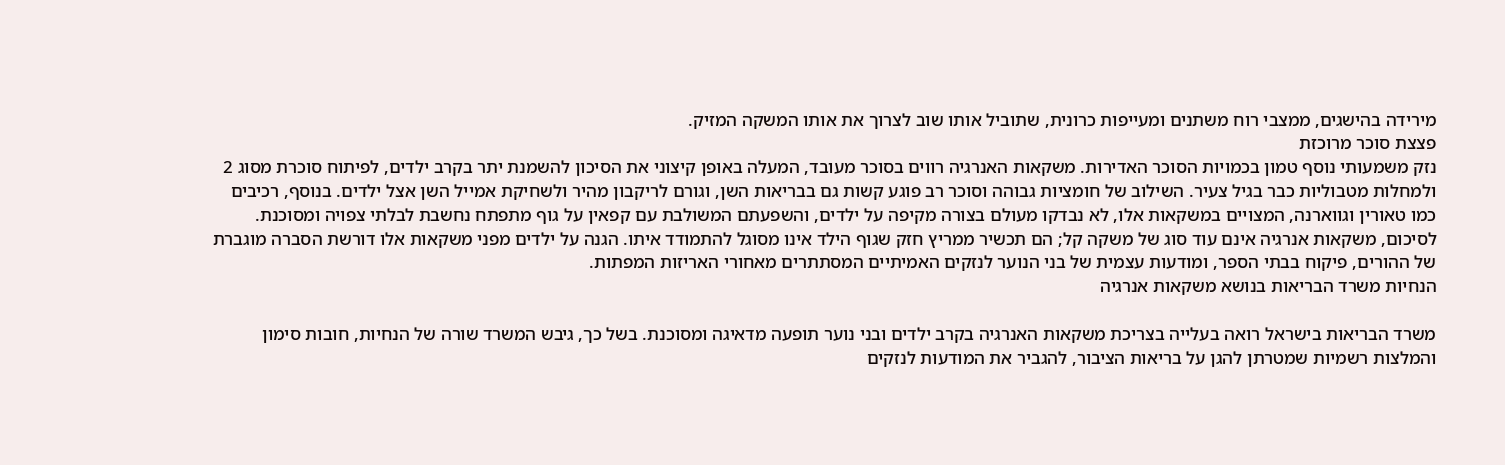מירידה בהישגים, ממצבי רוח משתנים ומעייפות כרונית, שתוביל אותו שוב לצרוך את אותו המשקה המזיק.
פצצת סוכר מרוכזת
נזק משמעותי נוסף טמון בכמויות הסוכר האדירות. משקאות האנרגיה רווים בסוכר מעובד, המעלה באופן קיצוני את הסיכון להשמנת יתר בקרב ילדים, לפיתוח סוכרת מסוג 2 ולמחלות מטבוליות כבר בגיל צעיר. השילוב של חומציות גבוהה וסוכר רב פוגע קשות גם בבריאות השן, וגורם לריקבון מהיר ולשחיקת אמייל השן אצל ילדים. בנוסף, רכיבים כמו טאורין וגווארנה, המצויים במשקאות אלו, לא נבדקו מעולם בצורה מקיפה על ילדים, והשפעתם המשולבת עם קפאין על גוף מתפתח נחשבת לבלתי צפויה ומסוכנת.
לסיכום, משקאות אנרגיה אינם עוד סוג של משקה קל; הם תכשיר ממריץ חזק שגוף הילד אינו מסוגל להתמודד איתו. הגנה על ילדים מפני משקאות אלו דורשת הסברה מוגברת של ההורים, פיקוח בבתי הספר, ומודעות עצמית של בני הנוער לנזקים האמיתיים המסתתרים מאחורי האריזות המפתות.
הנחיות משרד הבריאות בנושא משקאות אנרגיה

משרד הבריאות בישראל רואה בעלייה בצריכת משקאות האנרגיה בקרב ילדים ובני נוער תופעה מדאיגה ומסוכנת. בשל כך, גיבש המשרד שורה של הנחיות, חובות סימון והמלצות רשמיות שמטרתן להגן על בריאות הציבור, להגביר את המודעות לנזקים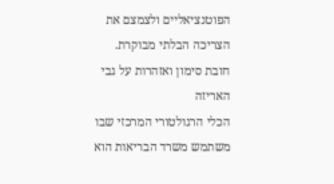הפוטנציאליים ולצמצם את הצריכה הבלתי מבוקרת.
חובת סימון ואזהרות על גבי האריזה
הכלי הרגולטורי המרכזי שבו משתמש משרד הבריאות הוא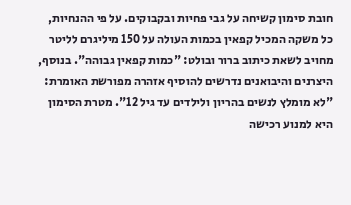חובת סימון קשיחה על גבי פחיות ובקבוקים. על פי ההנחיות, כל משקה המכיל קפאין בכמות העולה על 150 מיליגרם לליטר מחויב לשאת כיתוב ברור ובולט: "כמות קפאין גבוהה". בנוסף, היצרנים והיבואנים נדרשים להוסיף אזהרה מפורשת האומרת: "לא מומלץ לנשים בהריון ולילדים עד גיל 12". מטרת הסימון היא למנוע רכישה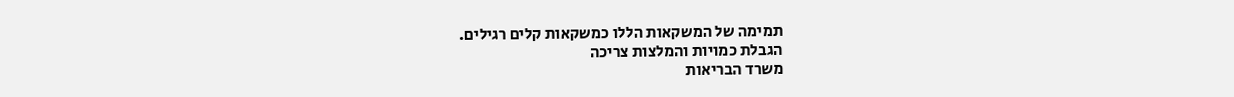תמימה של המשקאות הללו כמשקאות קלים רגילים.
הגבלת כמויות והמלצות צריכה
משרד הבריאות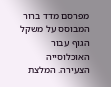מפרסם מדד ברור המבוסס על משקל הגוף עבור האוכלוסייה הצעירה. המלצת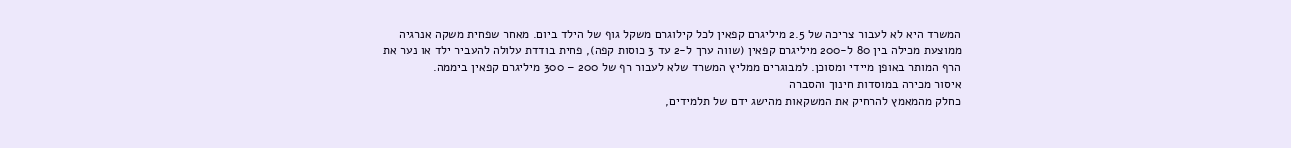המשרד היא לא לעבור צריכה של 2.5 מיליגרם קפאין לכל קילוגרם משקל גוף של הילד ביום. מאחר שפחית משקה אנרגיה ממוצעת מכילה בין 80 ל-200 מיליגרם קפאין (שווה ערך ל-2 עד 3 כוסות קפה), פחית בודדת עלולה להעביר ילד או נער את הרף המותר באופן מיידי ומסוכן. למבוגרים ממליץ המשרד שלא לעבור רף של 200 – 300 מיליגרם קפאין ביממה.
איסור מכירה במוסדות חינוך והסברה
כחלק מהמאמץ להרחיק את המשקאות מהישג ידם של תלמידים,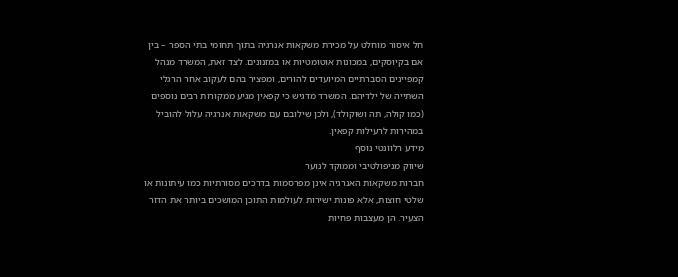חל איסור מוחלט על מכירת משקאות אנרגיה בתוך תחומי בתי הספר – בין אם בקיוסקים, במכונות אוטומטיות או במזנונים. לצד זאת, המשרד מנהל קמפיינים הסברתיים המיועדים להורים, ומפציר בהם לעקוב אחר הרגלי השתייה של ילדיהם. המשרד מדגיש כי קפאין מגיע ממקורות רבים נוספים (כמו קולה, תה ושוקולד), ולכן שילובם עם משקאות אנרגיה עלול להוביל במהירות לרעילות קפאין.
מידע רלוונטי נוסף
שיווק מניפולטיבי וממוקד לנוער
חברות משקאות האנרגיה אינן מפרסמות בדרכים מסורתיות כמו עיתונות או שלטי חוצות, אלא פונות ישירות לעולמות התוכן המושכים ביותר את הדור הצעיר. הן מעצבות פחיות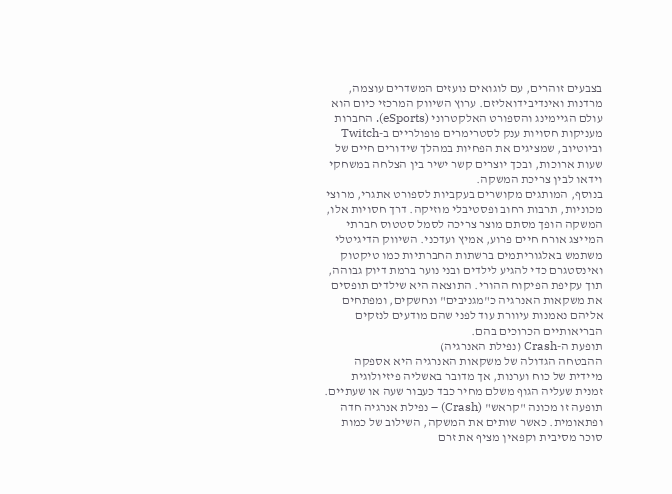בצבעים זוהרים, עם לוגואים נועזים המשדרים עוצמה, מרדנות ואינדיבידואליזם. ערוץ השיווק המרכזי כיום הוא עולם הגיימינג והספורט האלקטרוני (eSports). החברות מעניקות חסויות ענק לסטרימרים פופולריים ב-Twitch וביוטיוב, שמציגים את הפחיות במהלך שידורים חיים של שעות ארוכות, ובכך יוצרים קשר ישיר בין הצלחה במשחקי וידאו לבין צריכת המשקה.
בנוסף, המותגים מקושרים בעקביות לספורט אתגרי, מרוצי מכוניות, תרבות רחוב ופסטיבלי מוזיקה. דרך חסויות אלו, המשקה הופך מסתם מוצר צריכה לסמל סטטוס חברתי המייצג אורח חיים פרוע, אמיץ ועדכני. השיווק הדיגיטלי משתמש באלגוריתמים ברשתות החברתיות כמו טיקטוק ואינסטגרם כדי להגיע לילדים ובני נוער ברמת דיוק גבוהה, תוך עקיפת הפיקוח ההורי. התוצאה היא שילדים תופסים את משקאות האנרגיה כ"מגניבים" ונחשקים, ומפתחים אליהם נאמנות עיוורת עוד לפני שהם מודעים לנזקים הבריאותיים הכרוכים בהם.
תופעת ה-Crash (נפילת האנרגיה)
ההבטחה הגדולה של משקאות האנרגיה היא אספקה מיידית של כוח וערנות, אך מדובר באשליה פיזיולוגית זמנית שעליה הגוף משלם מחיר כבד כעבור שעה או שעתיים. תופעה זו מכונה "קראש" (Crash) – נפילת אנרגיה חדה ופתאומית. כאשר שותים את המשקה, השילוב של כמות סוכר מסיבית וקפאין מציף את זרם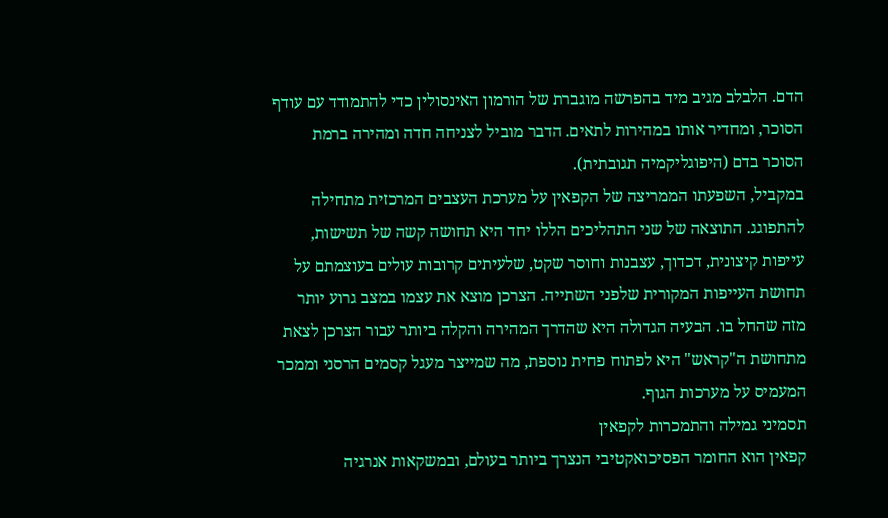הדם. הלבלב מגיב מיד בהפרשה מוגברת של הורמון האינסולין כדי להתמודד עם עודף הסוכר, ומחדיר אותו במהירות לתאים. הדבר מוביל לצניחה חדה ומהירה ברמת הסוכר בדם (היפוגליקמיה תגובתית).
במקביל, השפעתו הממריצה של הקפאין על מערכת העצבים המרכזית מתחילה להתפוגג. התוצאה של שני התהליכים הללו יחד היא תחושה קשה של תשישות, עייפות קיצונית, דכדוך, עצבנות וחוסר שקט, שלעיתים קרובות עולים בעוצמתם על תחושת העייפות המקורית שלפני השתייה. הצרכן מוצא את עצמו במצב גרוע יותר מזה שהחל בו. הבעיה הגדולה היא שהדרך המהירה והקלה ביותר עבור הצרכן לצאת מתחושת ה"קראש" היא לפתוח פחית נוספת, מה שמייצר מעגל קסמים הרסני וממכר המעמיס על מערכות הגוף.
תסמיני גמילה והתמכרות לקפאין
קפאין הוא החומר הפסיכואקטיבי הנצרך ביותר בעולם, ובמשקאות אנרגיה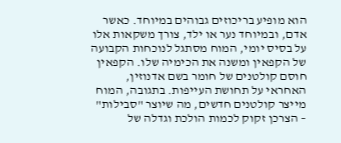הוא מופיע בריכוזים גבוהים במיוחד. כאשר אדם, ובמיוחד נער או ילד, צורך משקאות אלו על בסיס יומי, המוח מסתגל לנוכחות הקבועה של הקפאין ומשנה את הכימיה שלו. הקפאין חוסם קולטנים של חומר בשם אדנוזין, האחראי על תחושת העייפות. בתגובה, המוח מייצר קולטנים חדשים, מה שיוצר "סבילות" – הצרכן זקוק לכמות הולכת וגדלה של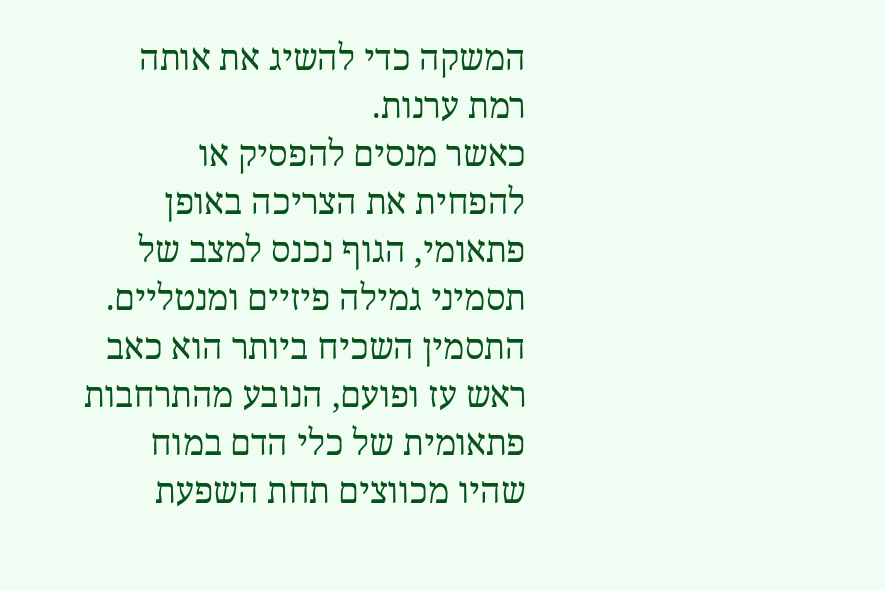המשקה כדי להשיג את אותה רמת ערנות.
כאשר מנסים להפסיק או להפחית את הצריכה באופן פתאומי, הגוף נכנס למצב של תסמיני גמילה פיזיים ומנטליים. התסמין השכיח ביותר הוא כאב ראש עז ופועם, הנובע מהתרחבות פתאומית של כלי הדם במוח שהיו מכווצים תחת השפעת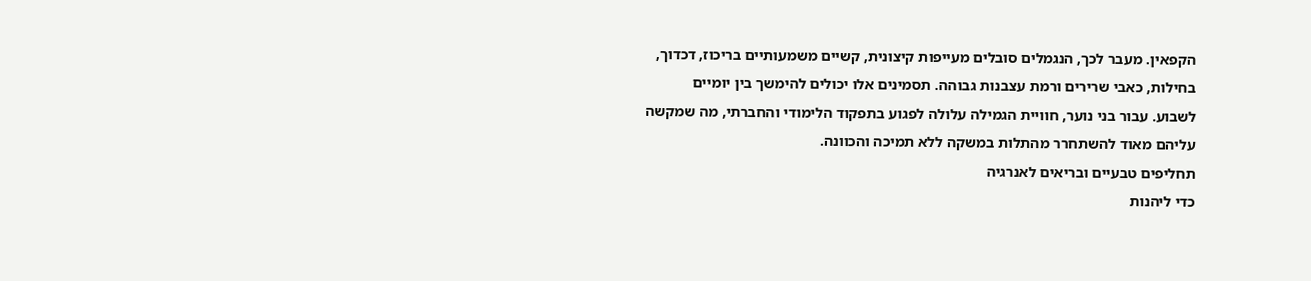הקפאין. מעבר לכך, הנגמלים סובלים מעייפות קיצונית, קשיים משמעותיים בריכוז, דכדוך, בחילות, כאבי שרירים ורמת עצבנות גבוהה. תסמינים אלו יכולים להימשך בין יומיים לשבוע. עבור בני נוער, חוויית הגמילה עלולה לפגוע בתפקוד הלימודי והחברתי, מה שמקשה עליהם מאוד להשתחרר מהתלות במשקה ללא תמיכה והכוונה.
תחליפים טבעיים ובריאים לאנרגיה
כדי ליהנות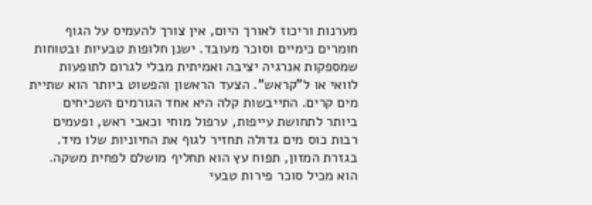מערנות וריכוז לאורך היום, אין צורך להעמיס על הגוף חומרים כימיים וסוכר מעובד. ישנן חלופות טבעיות ובטוחות שמספקות אנרגיה יציבה ואמיתית מבלי לגרום לתופעות לוואי או ל"קראש". הצעד הראשון והפשוט ביותר הוא שתיית מים קרים. התייבשות קלה היא אחד הגורמים השכיחים ביותר לתחושת עייפות, ערפול מוחי וכאבי ראש, ופעמים רבות כוס מים גדולה תחזיר לגוף את החיוניות שלו מיד.
בגזרת המזון, תפוח עץ הוא תחליף מושלם לפחית משקה. הוא מכיל סוכר פירות טבעי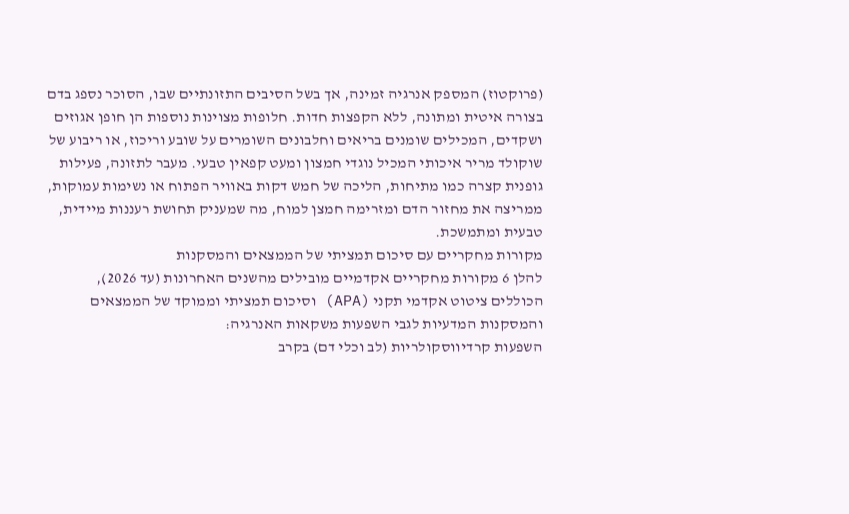(פרוקטוז) המספק אנרגיה זמינה, אך בשל הסיבים התזונתיים שבו, הסוכר נספג בדם בצורה איטית ומתונה, ללא הקפצות חדות. חלופות מצוינות נוספות הן חופן אגוזים ושקדים, המכילים שומנים בריאים וחלבונים השומרים על שובע וריכוז, או ריבוע של שוקולד מריר איכותי המכיל נוגדי חמצון ומעט קפאין טבעי. מעבר לתזונה, פעילות גופנית קצרה כמו מתיחות, הליכה של חמש דקות באוויר הפתוח או נשימות עמוקות, ממריצה את מחזור הדם ומזרימה חמצן למוח, מה שמעניק תחושת רעננות מיידית, טבעית ומתמשכת.
מקורות מחקריים עם סיכום תמציתי של הממצאים והמסקנות
להלן 6 מקורות מחקריים אקדמיים מובילים מהשנים האחרונות (עד 2026), הכוללים ציטוט אקדמי תקני (APA) וסיכום תמציתי וממוקד של הממצאים והמסקנות המדעיות לגבי השפעות משקאות האנרגיה:
השפעות קרדיווסקולריות (לב וכלי דם) בקרב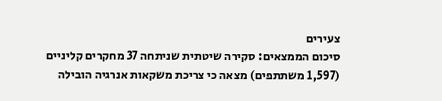צעירים
סיכום הממצאים: סקירה שיטתית שניתחה 37 מחקרים קליניים (1,597 משתתפים) מצאה כי צריכת משקאות אנרגיה הובילה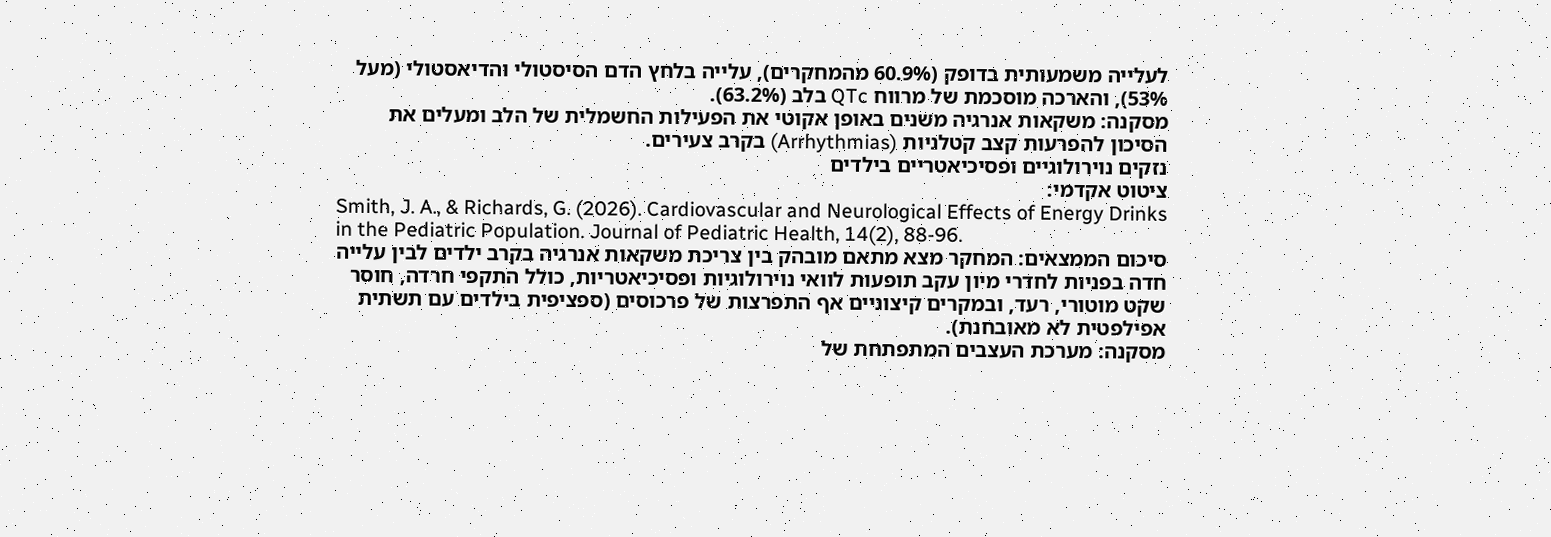לעלייה משמעותית בדופק (60.9% מהמחקרים), עלייה בלחץ הדם הסיסטולי והדיאסטולי (מעל 53%), והארכה מוסכמת של מרווח QTc בלב (63.2%).
מסקנה: משקאות אנרגיה משנים באופן אקוטי את הפעילות החשמלית של הלב ומעלים את הסיכון להפרעות קצב קטלניות (Arrhythmias) בקרב צעירים.
נזקים נוירולוגיים ופסיכיאטריים בילדים
ציטוט אקדמי:
Smith, J. A., & Richards, G. (2026). Cardiovascular and Neurological Effects of Energy Drinks in the Pediatric Population. Journal of Pediatric Health, 14(2), 88-96.
סיכום הממצאים: המחקר מצא מתאם מובהק בין צריכת משקאות אנרגיה בקרב ילדים לבין עלייה חדה בפניות לחדרי מיון עקב תופעות לוואי נוירולוגיות ופסיכיאטריות, כולל התקפי חרדה, חוסר שקט מוטורי, רעד, ובמקרים קיצוניים אף התפרצות של פרכוסים (ספציפית בילדים עם תשתית אפילפטית לא מאובחנת).
מסקנה: מערכת העצבים המתפתחת של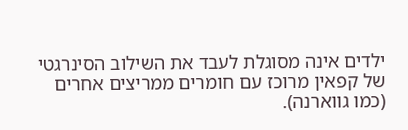ילדים אינה מסוגלת לעבד את השילוב הסינרגטי של קפאין מרוכז עם חומרים ממריצים אחרים (כמו גווארנה).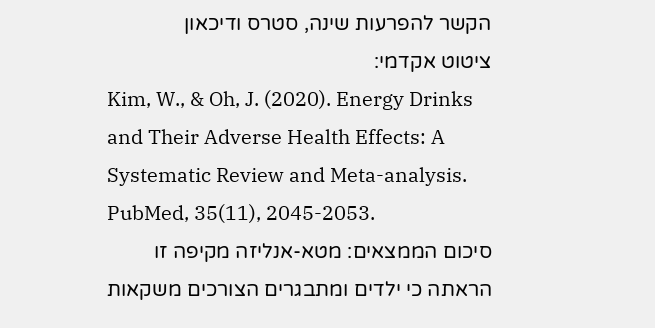הקשר להפרעות שינה, סטרס ודיכאון
ציטוט אקדמי:
Kim, W., & Oh, J. (2020). Energy Drinks and Their Adverse Health Effects: A Systematic Review and Meta-analysis. PubMed, 35(11), 2045-2053.
סיכום הממצאים: מטא-אנליזה מקיפה זו הראתה כי ילדים ומתבגרים הצורכים משקאות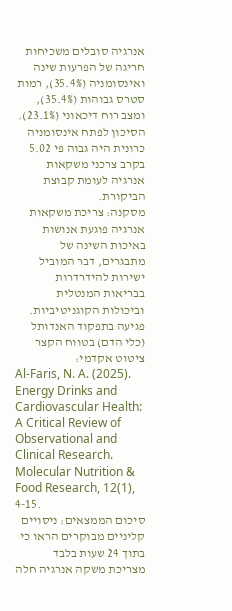אנרגיה סובלים משכיחות חריגה של הפרעות שינה ואינסומניה (35.4%), רמות סטרס גבוהות (35.4%), ומצב רוח דיכאוני (23.1%). הסיכון לפתח אינסומניה כרונית היה גבוה פי 5.02 בקרב צרכני משקאות אנרגיה לעומת קבוצת הביקורת.
מסקנה: צריכת משקאות אנרגיה פוגעת אנושות באיכות השינה של מתבגרים, דבר המוביל ישירות להידרדרות בבריאות המנטלית וביכולות הקוגניטיביות.
פגיעה בתפקוד האנדותל (כלי הדם) בטווח הקצר
ציטוט אקדמי:
Al-Faris, N. A. (2025). Energy Drinks and Cardiovascular Health: A Critical Review of Observational and Clinical Research. Molecular Nutrition & Food Research, 12(1), 4-15.
סיכום הממצאים: ניסויים קליניים מבוקרים הראו כי בתוך 24 שעות בלבד מצריכת משקה אנרגיה חלה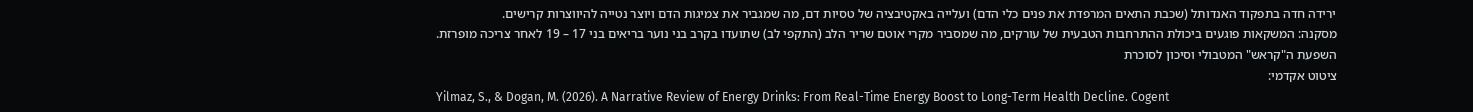ירידה חדה בתפקוד האנדותל (שכבת התאים המרפדת את פנים כלי הדם) ועלייה באקטיבציה של טסיות דם, מה שמגביר את צמיגות הדם ויוצר נטייה להיווצרות קרישים.
מסקנה: המשקאות פוגעים ביכולת ההתרחבות הטבעית של עורקים, מה שמסביר מקרי אוטם שריר הלב (התקפי לב) שתועדו בקרב בני נוער בריאים בני 17 – 19 לאחר צריכה מופרזת.
השפעת ה"קראש" המטבולי וסיכון לסוכרת
ציטוט אקדמי:
Yilmaz, S., & Dogan, M. (2026). A Narrative Review of Energy Drinks: From Real-Time Energy Boost to Long-Term Health Decline. Cogent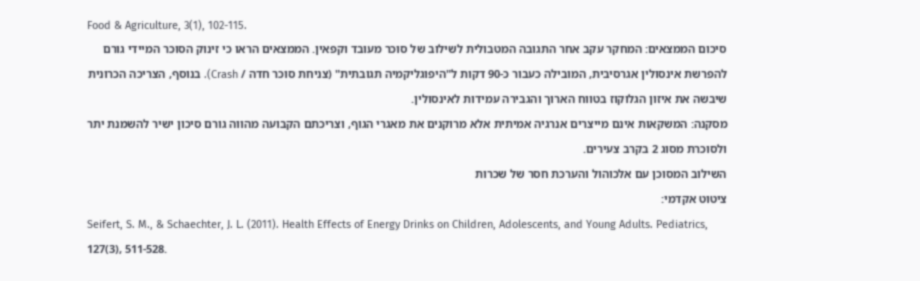Food & Agriculture, 3(1), 102-115.
סיכום הממצאים: המחקר עקב אחר התגובה המטבולית לשילוב של סוכר מעובד וקפאין. הממצאים הראו כי זינוק הסוכר המיידי גורם להפרשת אינסולין אגרסיבית, המובילה כעבור כ-90 דקות ל"היפוגליקמיה תגובתית" (צניחת סוכר חדה / Crash). בנוסף, הצריכה הכרונית שיבשה את איזון הגלוקוז בטווח הארוך והגבירה עמידות לאינסולין.
מסקנה: המשקאות אינם מייצרים אנרגיה אמיתית אלא מרוקנים את מאגרי הגוף, וצריכתם הקבועה מהווה גורם סיכון ישיר להשמנת יתר ולסוכרת מסוג 2 בקרב צעירים.
השילוב המסוכן עם אלכוהול והערכת חסר של שכרות
ציטוט אקדמי:
Seifert, S. M., & Schaechter, J. L. (2011). Health Effects of Energy Drinks on Children, Adolescents, and Young Adults. Pediatrics, 127(3), 511-528.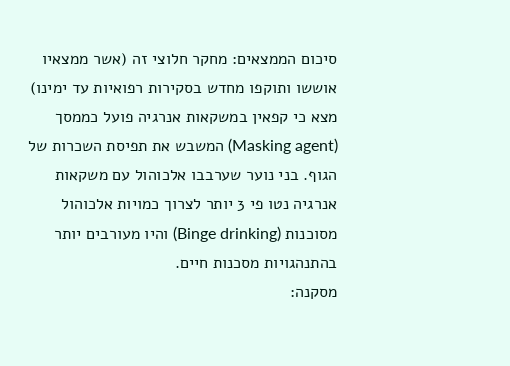סיכום הממצאים: מחקר חלוצי זה (אשר ממצאיו אוששו ותוקפו מחדש בסקירות רפואיות עד ימינו) מצא כי קפאין במשקאות אנרגיה פועל כממסך (Masking agent) המשבש את תפיסת השכרות של הגוף. בני נוער שערבבו אלכוהול עם משקאות אנרגיה נטו פי 3 יותר לצרוך כמויות אלכוהול מסוכנות (Binge drinking) והיו מעורבים יותר בהתנהגויות מסכנות חיים.
מסקנה: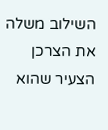השילוב משלה את הצרכן הצעיר שהוא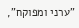"ערני ומפוקח",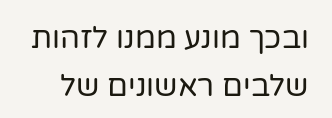ובכך מונע ממנו לזהות שלבים ראשונים של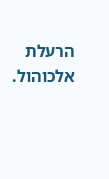הרעלת אלכוהול.